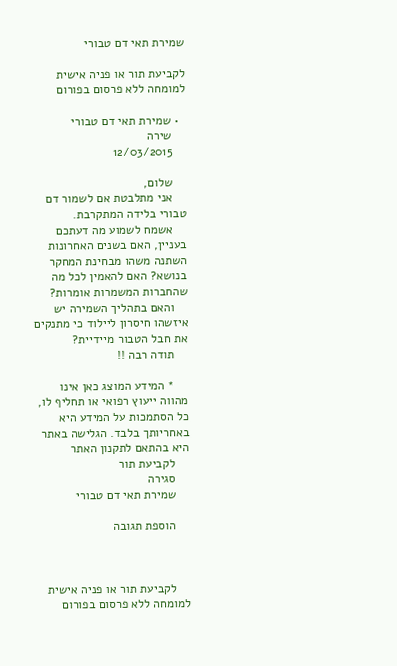שמירת תאי דם טבורי

לקביעת תור או פניה אישית למומחה ללא פרסום בפורום

  • שמירת תאי דם טבורי
    שירה
    12/03/2015

    שלום,
    אני מתלבטת אם לשמור דם טבורי בלידה המתקרבת.
    אשמח לשמוע מה דעתכם בעניין, האם בשנים האחרונות השתנה משהו מבחינת המחקר בנושא? האם להאמין לכל מה שהחברות המשמרות אומרות?
    והאם בתהליך השמירה יש איזשהו חיסרון ליילוד כי מתנקים את חבל הטבור מיידיית?
    תודה רבה !!

    * המידע המוצג כאן אינו מהווה ייעוץ רפואי או תחליף לו, כל הסתמכות על המידע היא באחריותך בלבד. הגלישה באתר היא בהתאם לתקנון האתר
    לקביעת תור
    סגירה
    שמירת תאי דם טבורי

    הוספת תגובה



    לקביעת תור או פניה אישית למומחה ללא פרסום בפורום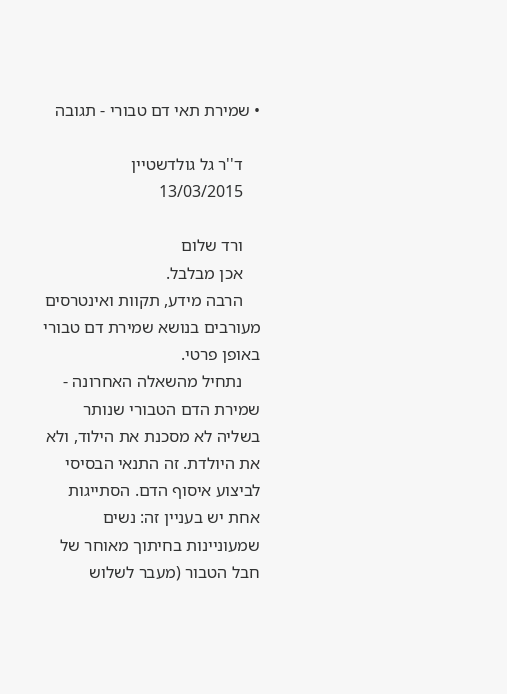• שמירת תאי דם טבורי - תגובה

    ד''ר גל גולדשטיין
    13/03/2015

    ורד שלום
    אכן מבלבל.
    הרבה מידע, תקוות ואינטרסים מעורבים בנושא שמירת דם טבורי באופן פרטי.
    נתחיל מהשאלה האחרונה - שמירת הדם הטבורי שנותר בשליה לא מסכנת את הילוד, ולא את היולדת. זה התנאי הבסיסי לביצוע איסוף הדם. הסתייגות אחת יש בעניין זה: נשים שמעוניינות בחיתוך מאוחר של חבל הטבור (מעבר לשלוש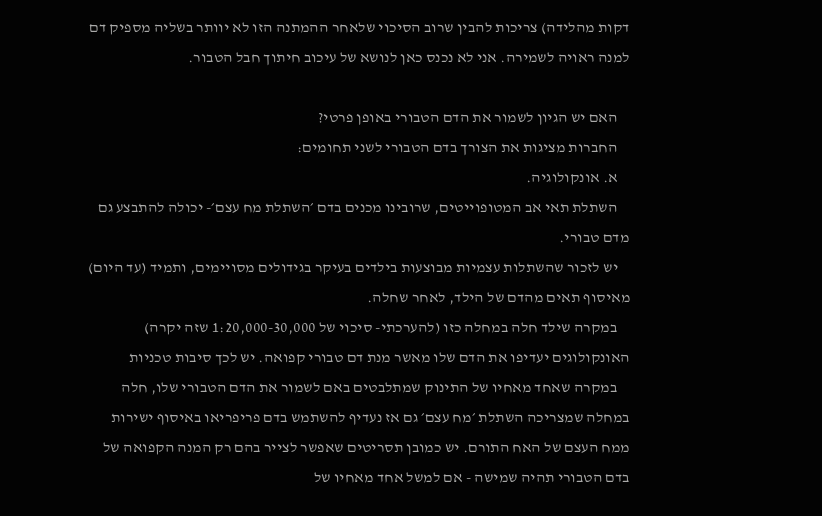דקות מהלידה) צריכות להבין שרוב הסיכוי שלאחר ההמתנה הזו לא יוותר בשליה מספיק דם למנה ראויה לשמירה. אני לא נכנס כאן לנושא של עיכוב חיתוך חבל הטבור.

    האם יש הגיון לשמור את הדם הטבורי באופן פרטי?
    החברות מציגות את הצורך בדם הטבורי לשני תחומים:
    א. אונקולוגיה.
    השתלת תאי אב המטופוייטים, שרובינו מכנים בדם ׳השתלת מח עצם׳- יכולה להתבצע גם מדם טבורי.
    יש לזכור שהשתלות עצמיות מבוצעות בילדים בעיקר בגידולים מסויימים, ותמיד (עד היום) מאיסוף תאים מהדם של הילד, לאחר שחלה.
    במקרה שילד חלה במחלה כזו (להערכתי- סיכוי של 1:20,000-30,000 שזה יקרה) האונקולוגים יעדיפו את הדם שלו מאשר מנת דם טבורי קפואה. יש לכך סיבות טכניות
    במקרה שאחד מאחיו של התינוק שמתלבטים באם לשמור את הדם הטבורי שלו, חלה במחלה שמצריכה השתלת ׳מח עצם׳ גם אז נעדיף להשתמש בדם פריפריאו באיסוף ישירות ממח העצם של האח התורם. יש כמובן תסריטים שאפשר לצייר בהם רק המנה הקפואה של בדם הטבורי תהיה שמישה - אם למשל אחד מאחיו של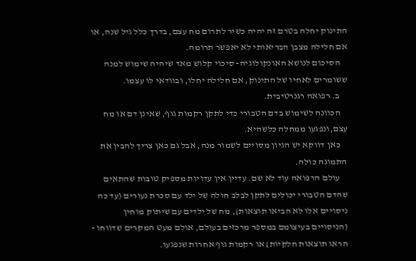התינוק יחלה בטרם זה יהיה כשיר לתרום מח עצם, בדרך כלל גיל שנה, או אם חלילה מצבן הבריאותי לא יאפשר תרומה.
    הסיכום לנושא האונקולוגיה- סיכוי קלוש מאד שיהיה שימוש למנה ששומרים לאחיו של התינוק, אם חלילה יחלו, ובוודאי לו עצמו.
    ב. רפואה רגנרטיבית.
    הכוונה לשימוש בדם הטבורי כדי לתקן רקמות גוף, שאינן דם או מח עצם,ונפגעו ממחלה כלשהיא.
    כאן דווקא יש הגיון מסויים לשמור מנה, אבל גם כאן צריך להבין את התמונה כולה.
    עולם הרפואה עוד לא שם. עדיין אין עדויות מספיק טובות שהתאים שהדם הטבורי יכולים לתקן לבלב חולה של ילד עם סכרת נעורים (עד כה ניסויים אלו לא הביאו תוצאות), מח של ילדים עם שיתוק מוחין (הניסויים בעיצומם במספר מרכזים בעולם, אולם מעט המקרים שדווחו - הראו תוצאות חלקיות) או רקמות גוף אחרות שנפגעו.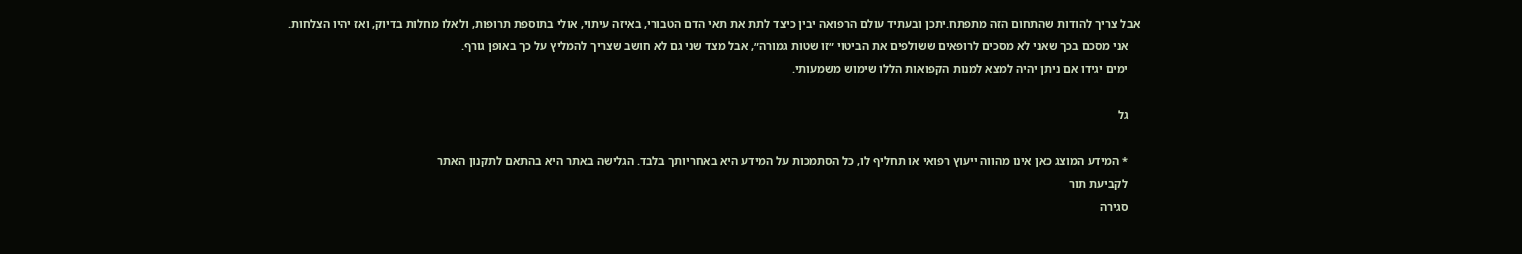אבל צריך להודות שהתחום הזה מתפתח.יתכן ובעתיד עולם הרפואה יבין כיצד לתת את תאי הדם הטבורי, באיזה עיתוי, אולי בתוספת תרופות, ולאלו מחלות בדיוק, ואז יהיו הצלחות.
    אני מסכם בכך שאני לא מסכים לרופאים ששולפים את הביטוי ״זו שטות גמורה״, אבל מצד שני גם לא חושב שצריך להמליץ על כך באופן גורף.
    ימים יגידו אם ניתן יהיה למצא למנות הקפואות הללו שימוש משמעותי.

    גל

    * המידע המוצג כאן אינו מהווה ייעוץ רפואי או תחליף לו, כל הסתמכות על המידע היא באחריותך בלבד. הגלישה באתר היא בהתאם לתקנון האתר
    לקביעת תור
    סגירה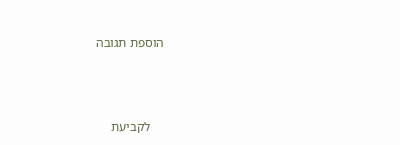הוספת תגובה



    לקביעת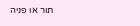תור או פניה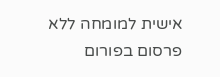אישית למומחה ללא פרסום בפורום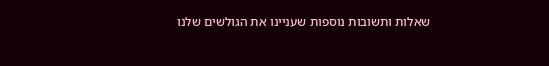שאלות ותשובות נוספות שעניינו את הגולשים שלנו